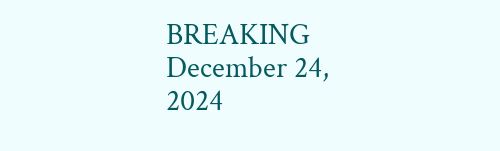BREAKING
December 24, 2024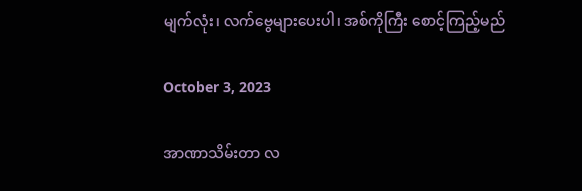မျက်လုံး၊ လက်ဗွေများပေးပါ၊ အစ်ကိုကြီး စောင့်ကြည့်မည်

October 3, 2023

အာဏာသိမ်းတာ လ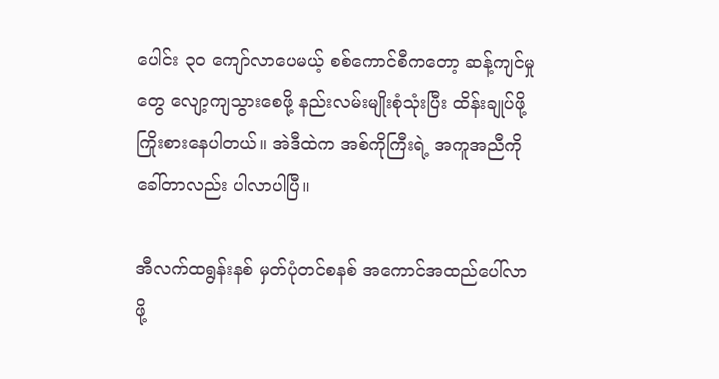ပေါင်း ၃၀ ကျော်လာပေမယ့် စစ်ကောင်စီကတော့ ဆန့်ကျင်မှုတွေ လျော့ကျသွားစေဖို့ နည်းလမ်းမျိုးစုံသုံးပြီး ထိန်းချုပ်ဖို့ ကြိုးစားနေပါတယ်။ အဲဒီထဲက အစ်ကိုကြီးရဲ့ အကူအညီကို ခေါ်တာလည်း ပါလာပါပြီ။

အီလက်ထရွန်းနစ် မှတ်ပုံတင်စနစ် အကောင်အထည်ပေါ်လာဖို့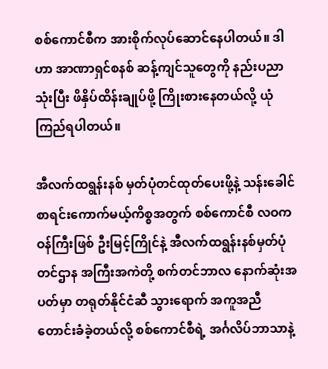စစ်ကောင်စီက အားစိုက်လုပ်ဆောင်နေပါတယ်။ ဒါဟာ အာဏာရှင်စနစ် ဆန့်ကျင်သူတွေကို နည်းပညာသုံးပြီး ဖိနှိပ်ထိန်းချုပ်ဖို့ ကြိုးစားနေတယ်လို့ ယုံကြည်ရပါတယ်။

အီလက်ထရွန်းနစ် မှတ်ပုံတင်ထုတ်ပေးဖို့နဲ့ သန်းခေါင်စာရင်းကောက်မယ့်ကိစ္စအတွက် စစ်ကောင်စီ လဝကဝန်ကြီးဖြစ် ဦးမြင့်ကြိုင်နဲ့ အီလက်ထရွန်းနစ်မှတ်ပုံတင်ဌာန အကြီးအကဲတို့ စက်တင်ဘာလ နောက်ဆုံးအပတ်မှာ တရုတ်နိုင်ငံဆီ သွားရောက် အကူအညီတောင်းခံခဲ့တယ်လို့ စစ်ကောင်စီရဲ့ အင်္ဂလိပ်ဘာသာနဲ့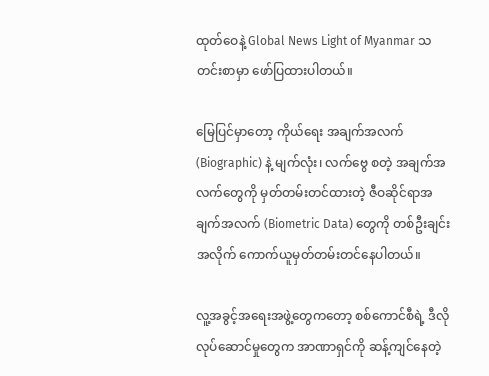ထုတ်ဝေနဲ့ Global News Light of Myanmar သတင်းစာမှာ ဖော်ပြထားပါတယ်။

မြေပြင်မှာတော့ ကိုယ်ရေး အချက်အလက်(Biographic) နဲ့ မျက်လုံး၊ လက်ဗွေ စတဲ့ အချက်အလက်တွေကို မှတ်တမ်းတင်ထားတဲ့ ဇီဝဆိုင်ရာအချက်အလက် (Biometric Data) တွေကို တစ်ဦးချင်းအလိုက် ကောက်ယူမှတ်တမ်းတင်နေပါတယ်။

လူ့အခွင့်အရေးအဖွဲ့တွေကတော့ စစ်ကောင်စီရဲ့ ဒီလိုလုပ်‌ဆောင်မှုတွေက အာဏာရှင်ကို ဆန့်ကျင်နေတဲ့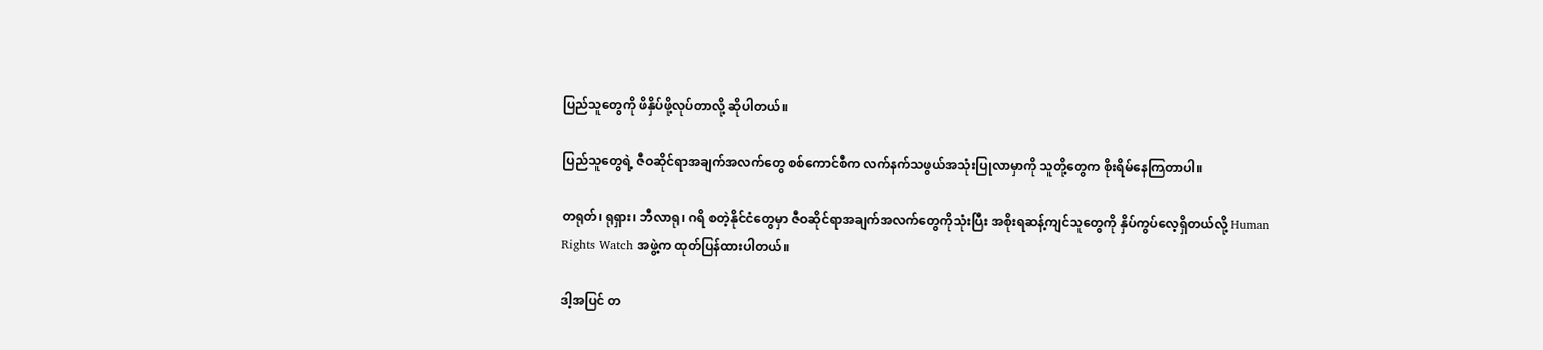ပြည်သူတွေကို ဖိနှိပ်ဖို့လုပ်တာလို့ ဆိုပါတယ်။

ပြည်သူတွေရဲ့ ဇီဝဆိုင်ရာအချက်အလက်တွေ စစ်ကောင်စီက လက်နက်သဖွယ်အသုံးပြုလာမှာကို သူတို့တွေက စိုးရိမ်နေကြတာပါ။

တရုတ်၊ ရုရှား၊ ဘီလာရု၊ ဂရိ စတဲ့နိုင်ငံတွေမှာ ဇီဝဆိုင်ရာအချက်အလက်တွေကိုသုံးပြီး အစိုးရဆန့်ကျင်သူတွေကို နှိပ်ကွပ်လေ့ရှိတယ်လို့ Human Rights Watch အဖွဲ့က ထုတ်ပြန်ထားပါတယ်။

ဒါ့အပြင် တ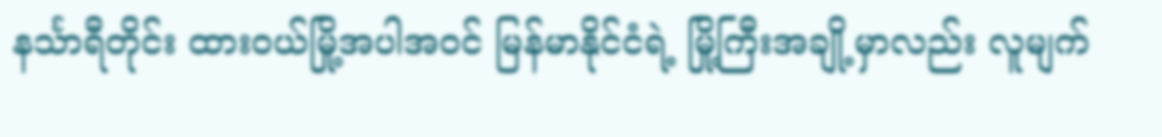နင်္သာရီတိုင်း ထားဝယ်မြို့အပါအဝင် မြန်မာနိုင်ငံရဲ့ မြို့ကြီးအချို့မှာလည်း လူမျက်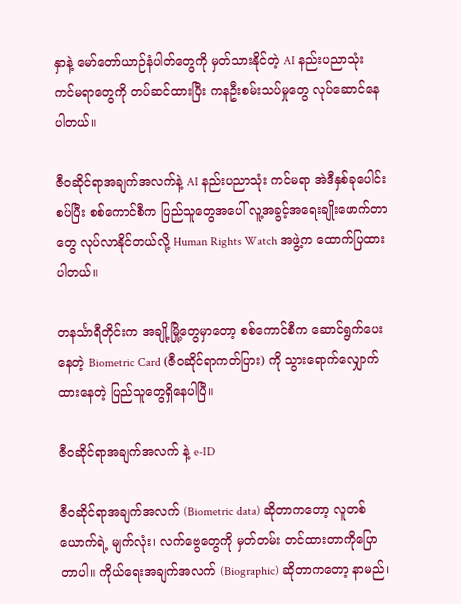နှာနဲ့ မော်တော်ယာဉ်နံပါတ်တွေကို မှတ်သားနိုင်တဲ့ AI နည်းပညာသုံး ကင်မရာတွေကို တပ်ဆင်ထားပြီး ကနဦးစမ်းသပ်မှုတွေ လုပ်ဆောင်နေပါတယ်။

ဇီဝဆိုင်ရာအချက်အလက်နဲ့ AI နည်းပညာသုံး ကင်မရာ အဲဒီနှစ်ခုပေါင်းစပ်ပြီး စစ်ကောင်စီက ပြည်သူတွေအပေါ် လူ့အခွင့်အရေးချိုးဖောက်တာတွေ လုပ်လာနိုင်တယ်လို့ Human Rights Watch အဖွဲ့က ထောက်ပြထားပါတယ်။

တနင်္သာရီတိုင်းက အချို့မြို့တွေမှာတော့ စစ်ကောင်စီက ဆောင်ရွက်ပေးနေတဲ့ Biometric Card (ဇီဝဆိုင်ရာကတ်ပြား) ကို သွားရောက်လျှောက်ထားနေတဲ့ ပြည်သူတွေရှိနေပါပြီ။

ဇီဝဆိုင်ရာအချက်အလက် နဲ့ e-ID

ဇီဝဆိုင်ရာအချက်အလက် (Biometric data) ဆိုတာကတော့ လူတစ်ယောက်ရဲ့ မျက်လုံး၊ လက်ဗွေတွေကို မှတ်တမ်း တင်ထားတာကိုပြောတာပါ။ ကိုယ်ရေးအချက်အလက် (Biographic) ဆိုတာကတော့ နာမည်၊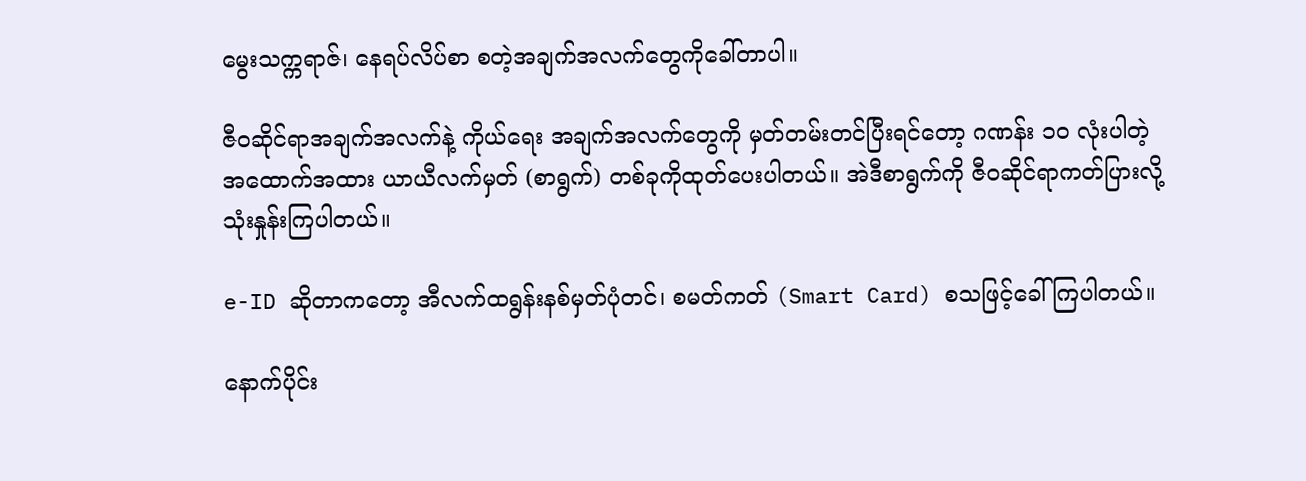မွေးသက္ကရာဇ်၊ နေရပ်လိပ်စာ စတဲ့အချက်အလက်တွေကိုခေါ်တာပါ။

ဇီဝဆိုင်ရာအချက်အလက်နဲ့ ကိုယ်ရေး အချက်အလက်တွေကို မှတ်တမ်းတင်ပြီးရင်တော့ ဂဏန်း ၁၀ လုံးပါတဲ့ အထောက်အထား ယာယီလက်မှတ် (စာရွက်) တစ်ခုကိုထုတ်ပေးပါတယ်။ အဲဒီစာရွက်ကို ဇီဝဆိုင်ရာကတ်ပြားလို့ သုံးနှုန်းကြပါတယ်။

e-ID ဆိုတာကတော့ အီလက်ထရွန်းနစ်မှတ်ပုံတင်၊ စမတ်ကတ် (Smart Card) စသဖြင့်ခေါ်ကြပါတယ်။

နောက်ပိုင်း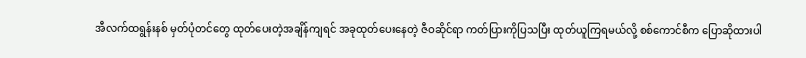အီလက်ထရွန်းနစ် မှတ်ပုံတင်တွေ ထုတ်ပေးတဲ့အချိန်ကျရင် အခုထုတ်ပေးနေတဲ့ ဇီဝဆိုင်ရာ ကတ်ပြားကိုပြသပြီး ထုတ်ယူကြရမယ်လို့ စစ်ကောင်စီက ပြောဆိုထားပါ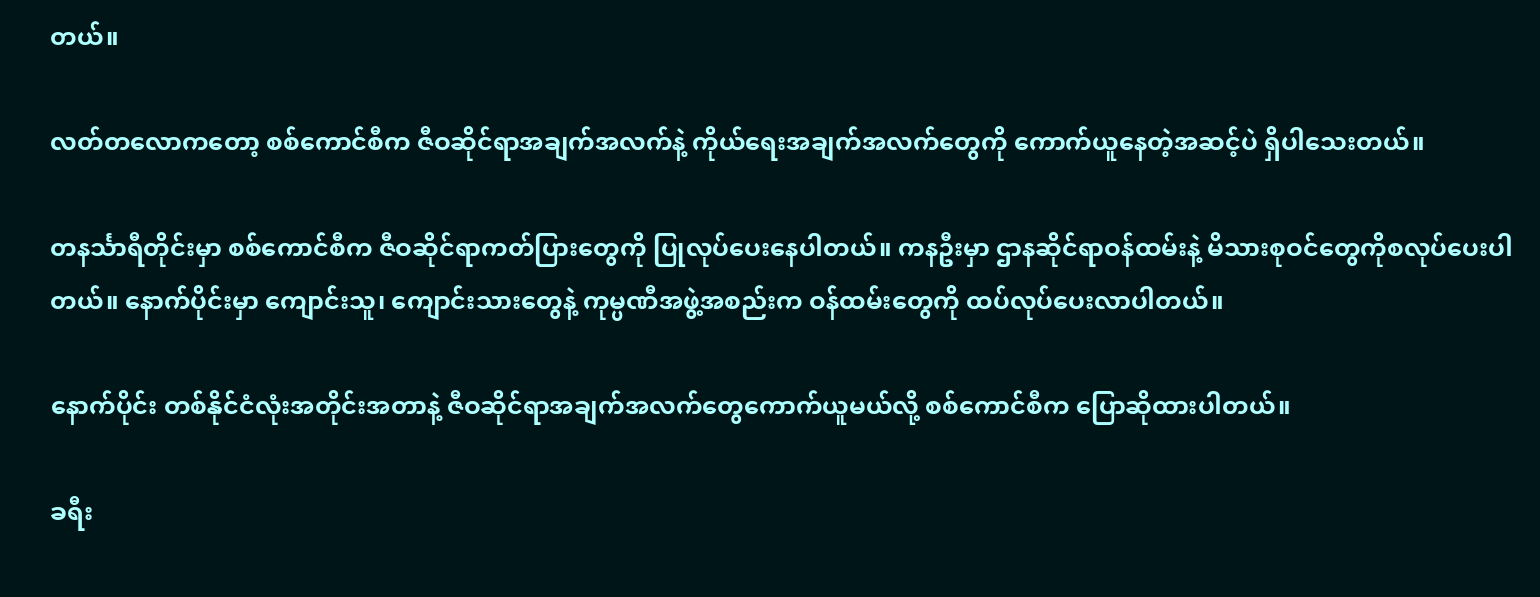တယ်။

လတ်တလောကတော့ စစ်ကောင်စီက ဇီဝဆိုင်ရာအချက်အလက်နဲ့ ကိုယ်ရေးအချက်အလက်တွေကို ကောက်ယူနေတဲ့အဆင့်ပဲ ရှိပါသေးတယ်။

တနင်္သာရီတိုင်းမှာ စစ်ကောင်စီက ဇီဝဆိုင်ရာကတ်ပြားတွေကို ပြုလုပ်ပေးနေပါတယ်။ ကနဦးမှာ ဌာနဆိုင်ရာဝန်ထမ်းနဲ့ မိသားစုဝင်တွေကိုစလုပ်ပေးပါတယ်။ နောက်ပိုင်းမှာ ကျောင်းသူ၊ ကျောင်းသားတွေနဲ့ ကုမ္ပဏီအဖွဲ့အစည်းက ဝန်ထမ်းတွေကို ထပ်လုပ်ပေးလာပါတယ်။

နောက်ပိုင်း တစ်နိုင်ငံလုံးအတိုင်းအတာနဲ့ ဇီဝဆိုင်ရာအချက်အလက်တွေကောက်ယူမယ်လို့ စစ်ကောင်စီက ပြောဆိုထားပါတယ်။

ခရီး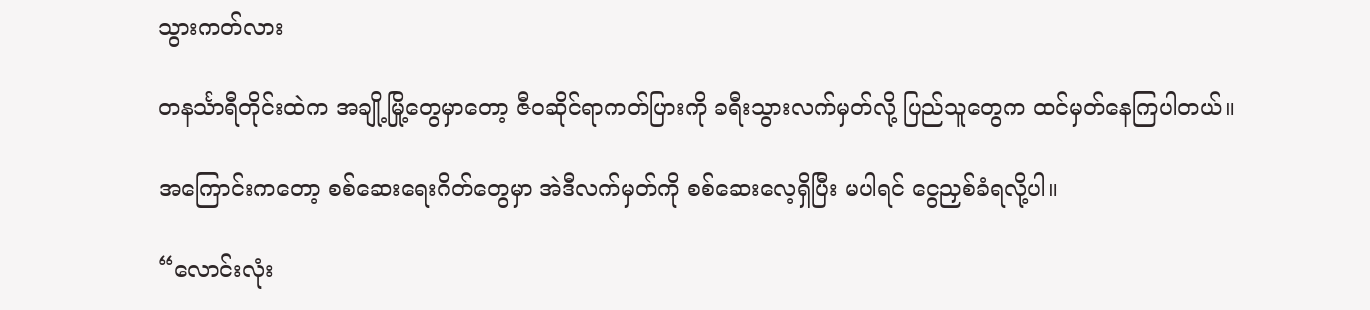သွားကတ်လား

တနင်္သာရီတိုင်းထဲက အချို့မြို့တွေမှာတော့ ဇီဝဆိုင်ရာကတ်ပြားကို ခရီးသွားလက်မှတ်လို့ ပြည်သူတွေက ထင်မှတ်နေကြပါတယ်။

အကြောင်းကတော့ စစ်ဆေးရေးဂိတ်တွေမှာ အဲဒီလက်မှတ်ကို စစ်ဆေးလေ့ရှိပြီး မပါရင် ငွေညှစ်ခံရလို့ပါ။

“လောင်းလုံး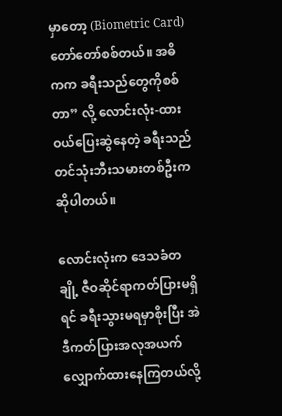မှာ‌တော့ (Biometric Card) တော်တော်စစ်တယ်။ အဓိကက ခရီးသည်တွေကိုစစ်တာ” လို့ လောင်းလုံး-ထားဝယ်ပြေးဆွဲနေတဲ့ ခရီးသည်တင်သုံးဘီးသမားတစ်ဦးက ဆိုပါတယ်။

လောင်းလုံးက ဒေသခံတချို့ ဇီဝဆိုင်ရာကတ်ပြားမရှိရင် ခရီးသွားမရမှာစိုးပြီး အဲဒီကတ်ပြားအလုအယက် လျှောက်ထားနေကြတယ်လို့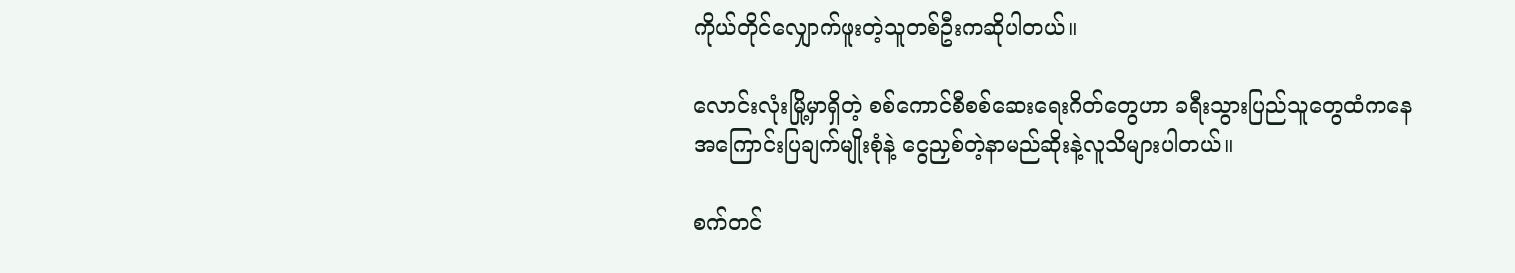ကိုယ်တိုင်လျှောက်ဖူးတဲ့သူတစ်ဦးကဆိုပါတယ်။

လောင်းလုံးမြို့မှာရှိတဲ့ စစ်ကောင်စီစစ်ဆေးရေးဂိတ်တွေဟာ ခရီးသွားပြည်သူတွေထံကနေ အကြောင်းပြချက်မျိုးစုံနဲ့ ငွေညှစ်တဲ့နာမည်ဆိုးနဲ့လူသိများပါတယ်။

စက်တင်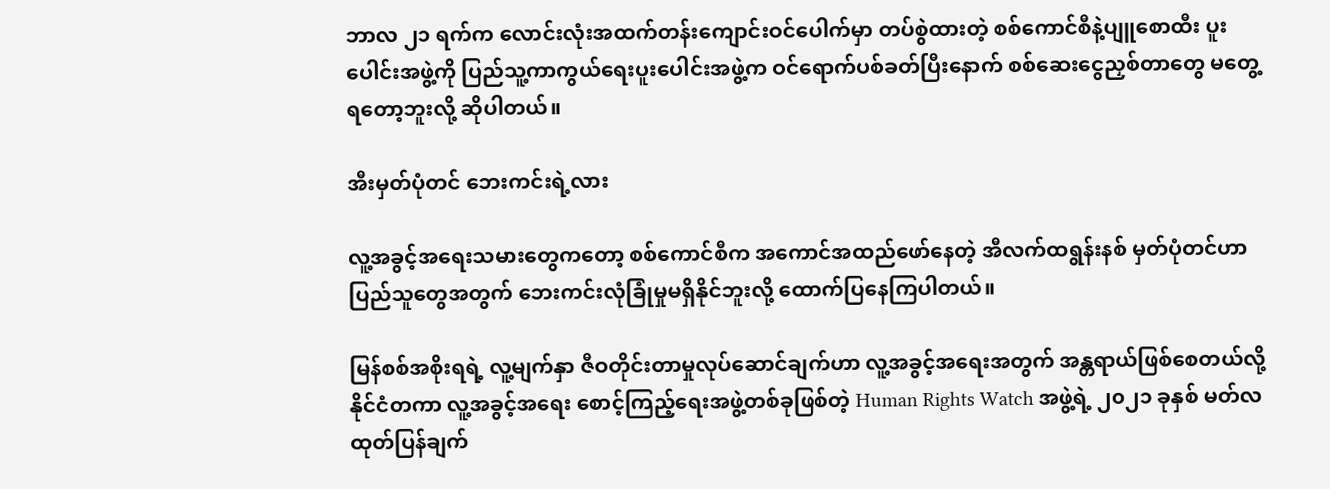ဘာလ ၂၁ ရက်က လောင်းလုံးအထက်တန်းကျောင်းဝင်ပေါက်မှာ တပ်စွဲထားတဲ့ စစ်ကောင်စီနဲ့ပျူစောထီး ပူးပေါင်းအဖွဲ့ကို ပြည်သူ့ကာကွယ်ရေးပူးပေါင်းအဖွဲ့က ဝင်ရောက်ပစ်ခတ်ပြီးနောက် စစ်ဆေးငွေညှစ်တာတွေ မတွေ့ရတော့ဘူးလို့ ဆိုပါတယ်။

အီးမှတ်ပုံတင် ဘေးကင်းရဲ့လား

လူ့အခွင့်အရေးသမားတွေကတော့ စစ်ကောင်စီက အကောင်အထည်ဖော်နေတဲ့ အီလက်ထရွန်းနစ် မှတ်ပုံတင်ဟာ ပြည်သူတွေအတွက် ဘေးကင်းလုံခြုံမှုမရှိနိုင်ဘူးလို့ ထောက်ပြနေကြပါတယ်။

မြန်စစ်အစိုးရရဲ့ လူ့မျက်နှာ ဇီဝတိုင်းတာမှုလုပ်ဆောင်ချက်ဟာ လူ့အခွင့်အရေးအတွက် အန္တရာယ်ဖြစ်စေတယ်လို့ နိုင်ငံတကာ လူ့အခွင့်အရေး စောင့်ကြည့်ရေးအဖွဲ့တစ်ခုဖြစ်တဲ့ Human Rights Watch အဖွဲ့ရဲ့ ၂၀၂၁ ခုနှစ် မတ်လ ထုတ်ပြန်ချက်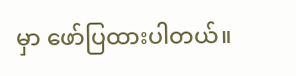မှာ ဖော်ပြထားပါတယ်။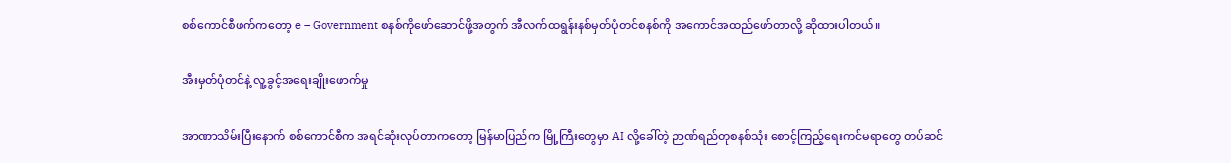စစ်ကောင်စီဖက်ကတော့ e – Government စနစ်ကိုဖော်ဆောင်ဖို့အတွက် အီလက်ထရွန်းနစ်မှတ်ပုံတင်စနစ်ကို အကောင်အထည်ဖော်တာလို့ ဆိုထားပါတယ်။

အီးမှတ်ပုံတင်နဲ့ လူ့ခွင့်အရေးချိုးဖောက်မှု

အာဏာသိမ်းပြီးနောက် စစ်ကောင်စီက အရင်ဆုံးလုပ်တာကတော့ မြန်မာပြည်က မြို့ကြီးတွေမှာ AI လို့ခေါ်တဲ့ ဉာဏ်ရည်တုစနစ်သုံး စောင့်ကြည့်ရေးကင်မရာတွေ တပ်ဆင်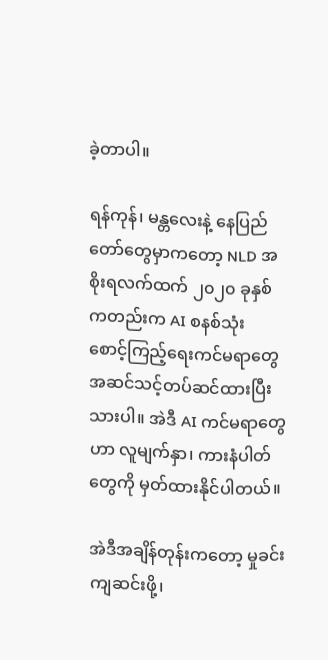ခဲ့တာပါ။

ရန်ကုန်၊ မန္တလေးနဲ့ နေပြည်တော်တွေမှာကတော့ NLD အစိုးရလက်ထက် ၂၀၂၀ ခုနှစ်ကတည်းက AI စနစ်သုံး စောင့်ကြည့်ရေးကင်မရာတွေ အဆင်သင့်တပ်ဆင်ထားပြီးသားပါ။ အဲဒီ AI ကင်မရာတွေဟာ လူမျက်နှာ၊ ကားနံပါတ်တွေကို မှတ်ထားနိုင်ပါတယ်။

အဲဒီအချိန်တုန်းကတော့ မှုခင်းကျဆင်းဖို့၊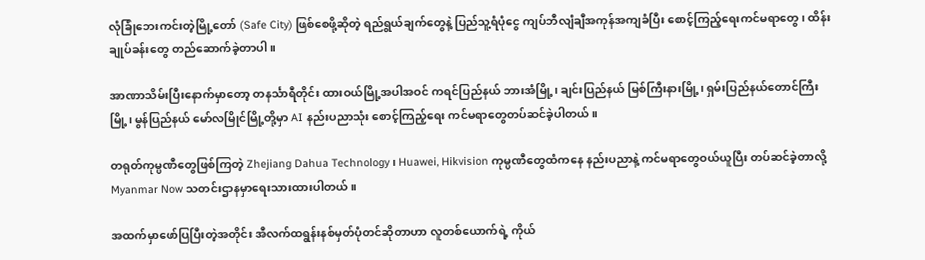လုံခြုံဘေးကင်းတဲ့မြို့တော် (Safe City) ဖြစ်စေဖို့ဆိုတဲ့ ရည်ရွယ်ချက်တွေနဲ့ ပြည်သူ့ရံပုံငွေ ကျပ်ဘီလျံချီအကုန်အကျခံပြီး စောင့်ကြည့်ရေးကင်မရာတွေ၊ ထိန်းချုပ်ခန်းတွေ တည်ဆောက်ခဲ့တာပါ။

အာဏာသိမ်းပြီးနောက်မှာတော့ တနင်္သာရီတိုင်း ထားဝယ်မြို့အပါအဝင် ကရင်ပြည်နယ် ဘားအံမြို့၊ ချင်းပြည်နယ် မြစ်ကြီးနားမြို့၊ ရှမ်းပြည်နယ်တောင်ကြီးမြို့၊ မွန်ပြည်နယ် မော်လမြိုင်မြို့တို့မှာ AI နည်းပညာသုံး စောင့်ကြည့်ရေး ကင်မရာတွေတပ်ဆင်ခဲ့ပါတယ်။

တရုတ်ကုမ္ပဏီတွေဖြစ်ကြတဲ့ Zhejiang Dahua Technology၊ Huawei, Hikvision ကုမ္ပဏီတွေထံကနေ နည်းပညာနဲ့ ကင်မရာတွေဝယ်ယူပြီး တပ်ဆင်ခဲ့တာလို့ Myanmar Now သတင်းဌာနမှာရေးသားထားပါတယ်။

အထက်မှာဖော်ပြပြီးတဲ့အတိုင်း အီလက်ထရွန်းနစ်မှတ်ပုံတင်ဆိုတာဟာ လူတစ်ယောက်ရဲ့ ကိုယ်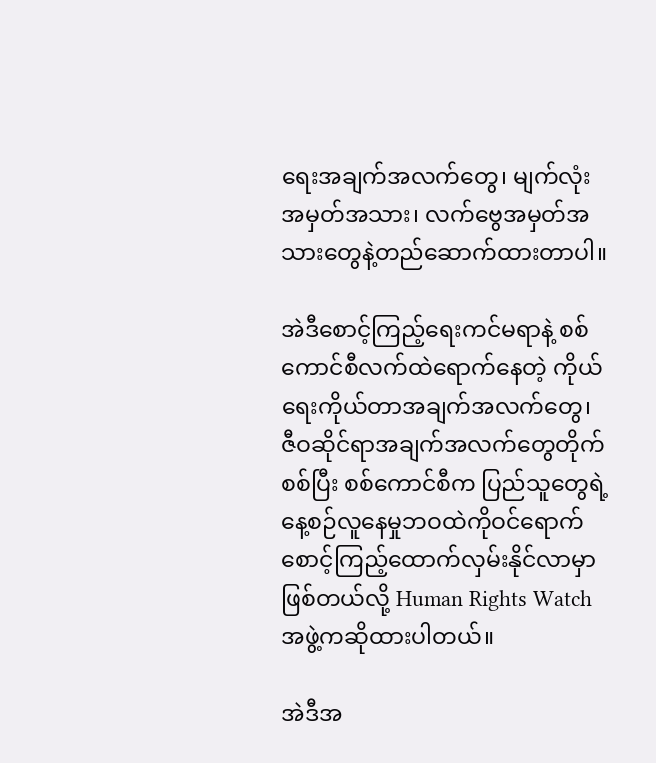ရေးအချက်အလက်တွေ၊ မျက်လုံးအမှတ်အသား၊ လက်ဗွေအမှတ်အသားတွေနဲ့တည်ဆောက်ထားတာပါ။

အဲဒီစောင့်ကြည့်ရေးကင်မရာနဲ့ စစ်ကောင်စီလက်ထဲရောက်နေတဲ့ ကိုယ်ရေးကိုယ်တာအချက်အလက်တွေ၊ ဇီဝဆိုင်ရာအချက်အလက်တွေတိုက်စစ်ပြီး စစ်ကောင်စီက ပြည်သူတွေရဲ့နေ့စဉ်လူနေမှုဘဝထဲကိုဝင်ရောက် စောင့်ကြည့်ထောက်လှမ်းနိုင်လာမှာဖြစ်တယ်လို့ Human Rights Watch အဖွဲ့ကဆိုထားပါတယ်။

အဲဒီအ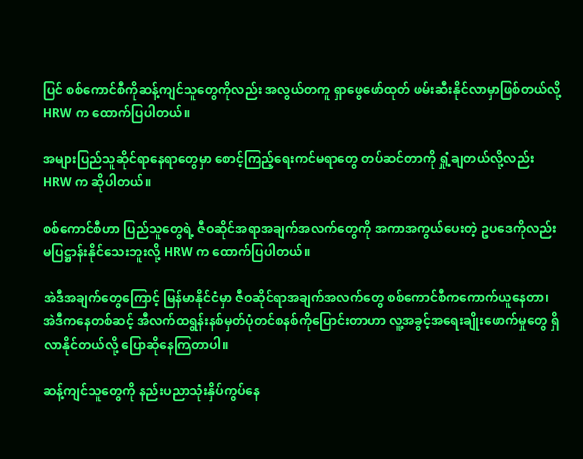ပြင် စစ်ကောင်စီကိုဆန့်ကျင်သူတွေကိုလည်း အလွယ်တကူ ရှာဖွေဖော်ထုတ် ဖမ်းဆီးနိုင်လာမှာဖြစ်တယ်လို့ HRW က ထောက်ပြပါတယ်။

အများပြည်သူဆိုင်ရာနေရာတွေမှာ စောင့်ကြည့်ရေးကင်မရာတွေ တပ်ဆင်တာကို ရှုံ့ချတယ်လို့လည်း HRW က ဆိုပါတယ်။

စစ်ကောင်စီဟာ ပြည်သူတွေရဲ့ ဇီဝဆိုင်အရာအချက်အလက်တွေကို အကာအကွယ်ပေးတဲ့ ဥပဒေကိုလည်း မပြဋ္ဌာန်းနိုင်သေးဘူးလို့ HRW က ထောက်ပြပါတယ်။

အဲဒီအချက်တွေကြောင့် မြန်မာနိုင်ငံမှာ ဇီဝဆိုင်ရာအချက်အလက်တွေ စစ်ကောင်စီကကောက်ယူနေတာ၊ အဲဒီကနေတစ်ဆင့် အီလက်ထရွန်းနစ်မှတ်ပုံတင်စနစ်ကိုပြောင်းတာဟာ လူ့အခွင့်အရေးချိုးဖောက်မှုတွေ ရှိလာနိုင်တယ်လို့ ပြောဆိုနေကြတာပါ။

ဆန့်ကျင်သူတွေကို နည်းပညာသုံးနှိပ်ကွပ်နေ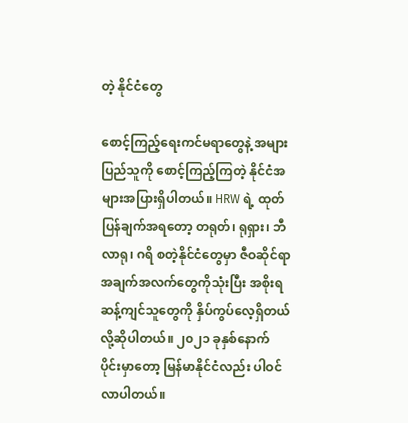တဲ့ နိုင်ငံတွေ

စောင့်ကြည့်ရေးကင်မရာတွေနဲ့ အများပြည်သူကို စောင့်ကြည့်ကြတဲ့ နိုင်ငံအများအပြားရှိပါတယ်။ HRW ရဲ့ ထုတ်ပြန်ချက်အရတော့ တရုတ်၊ ရုရှား၊ ဘီလာရု၊ ဂရိ စတဲ့နိုင်ငံတွေမှာ ဇီဝဆိုင်ရာ အချက်အလက်တွေကိုသုံးပြီး အစိုးရဆန့်ကျင်သူတွေကို နှိပ်ကွပ်လေ့ရှိတယ်လို့ဆိုပါတယ်။ ၂၀၂၁ ခုနှစ်နောက်ပိုင်းမှာတော့ မြန်မာနိုင်ငံလည်း ပါဝင်လာပါတယ်။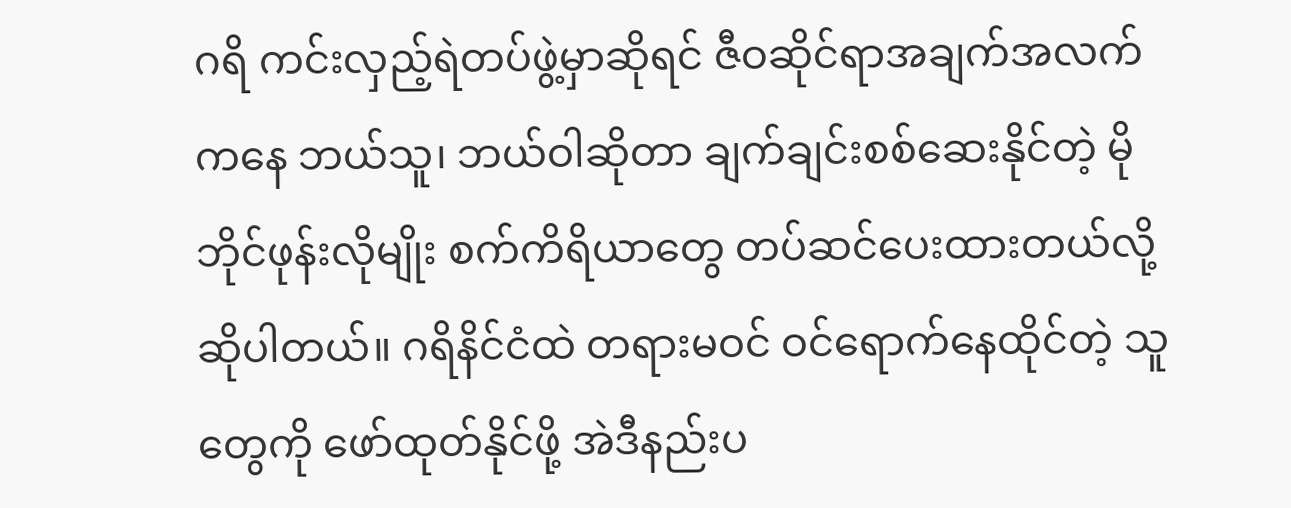ဂရိ ကင်းလှည့်ရဲတပ်ဖွဲ့မှာဆိုရင် ဇီဝဆိုင်ရာအချက်အလက်ကနေ ဘယ်သူ၊ ဘယ်ဝါဆိုတာ ချက်ချင်းစစ်ဆေးနိုင်တဲ့ မိုဘိုင်ဖုန်းလိုမျိုး စက်ကိရိယာတွေ တပ်ဆင်ပေးထားတယ်လို့ဆိုပါတယ်။ ဂရိနိင်ငံထဲ တရားမဝင် ဝင်ရောက်နေထိုင်တဲ့ သူတွေကို ဖော်ထုတ်နိုင်ဖို့ အဲဒီနည်းပ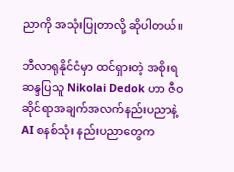ညာကို အသုံးပြုတာလို့ ဆိုပါတယ်။

ဘီလာရုနိုင်ငံမှာ ထင်ရှားတဲ့ အစိုးရ ဆန္ဒပြသူ Nikolai Dedok ဟာ ဇီဝဆိုင်ရာအချက်အလက်နည်းပညာနဲ့ AI စနစ်သုံး နည်းပညာတွေက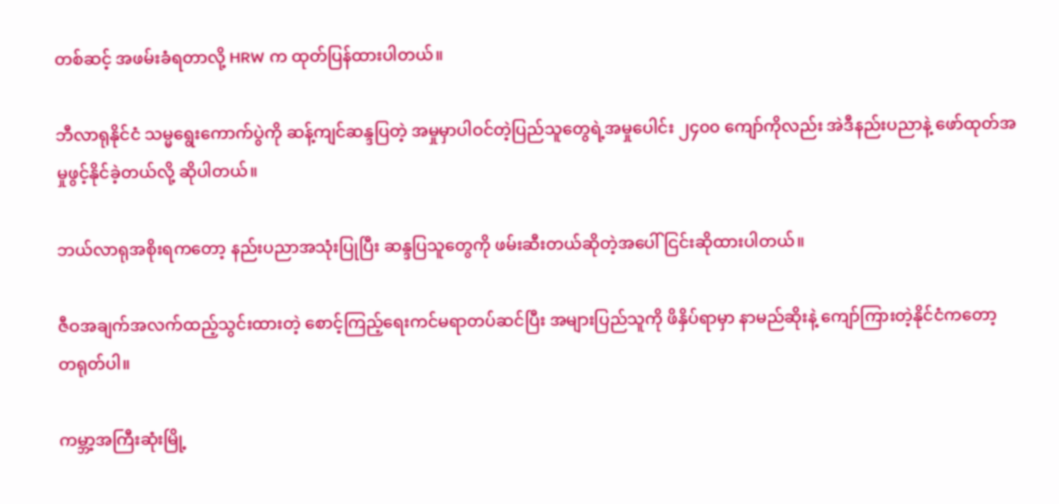တစ်ဆင့် အဖမ်းခံရတာလို့ HRW က ထုတ်ပြန်ထားပါတယ်။

ဘီလာရုနိုင်ငံ သမ္မရွေးကောက်ပွဲကို ဆန့်ကျင်ဆန္ဒပြတဲ့ အမှုမှာပါဝင်တဲ့ပြည်သူတွေရဲ့အမှုပေါင်း ၂၄၀၀ ကျော်ကိုလည်း အဲဒီနည်းပညာနဲ့ ဖော်ထုတ်အမှုဖွင့်နိုင်ခဲ့တယ်လို့ ဆိုပါတယ်။

ဘယ်လာရုအစိုးရကတော့ နည်းပညာအသုံးပြုပြီး ဆန္ဒပြသူတွေကို ဖမ်းဆီးတယ်ဆိုတဲ့အပေါ် ငြင်းဆိုထားပါတယ်။

ဇီဝအချက်အလက်ထည့်သွင်းထားတဲ့ စောင့်ကြည့်ရေးကင်မရာတပ်ဆင်ပြီး အများပြည်သူကို ဖိနှိပ်ရာမှာ နာမည်ဆိုးနဲ့ ကျော်ကြားတဲ့နိုင်ငံကတော့ တရုတ်ပါ။

ကမ္ဘာ့အကြီးဆုံးမြို့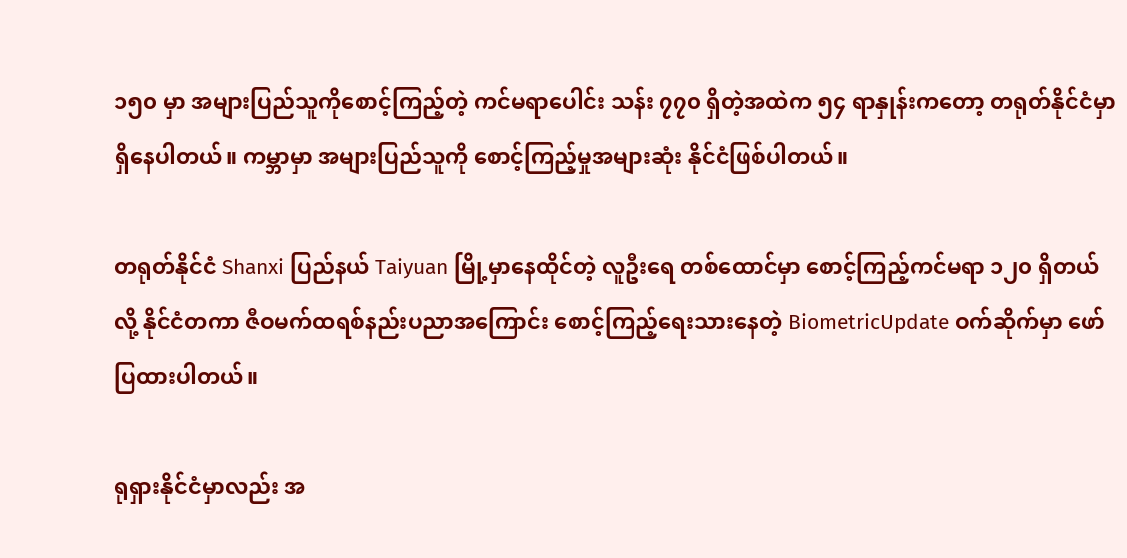၁၅၀ မှာ အများပြည်သူကိုစောင့်ကြည့်တဲ့ ကင်မရာပေါင်း သန်း ၇၇၀ ရှိတဲ့အထဲက ၅၄ ရာနှုန်းကတော့ တရုတ်နိုင်ငံမှာရှိနေပါတယ်။ ကမ္ဘာမှာ အများပြည်သူကို စောင့်ကြည့်မှုအများဆုံး နိုင်ငံဖြစ်ပါတယ်။

တရုတ်နိုင်ငံ Shanxi ပြည်နယ် Taiyuan မြို့မှာနေထိုင်တဲ့ လူဦးရေ တစ်ထောင်မှာ စောင့်ကြည့်ကင်မရာ ၁၂၀ ရှိတယ်လို့ နိုင်ငံတကာ ဇီဝမက်ထရစ်နည်းပညာအကြောင်း စောင့်ကြည့်ရေးသားနေတဲ့ BiometricUpdate ဝက်ဆိုက်မှာ ဖော်ပြထားပါတယ်။

ရုရှားနိုင်ငံမှာလည်း အ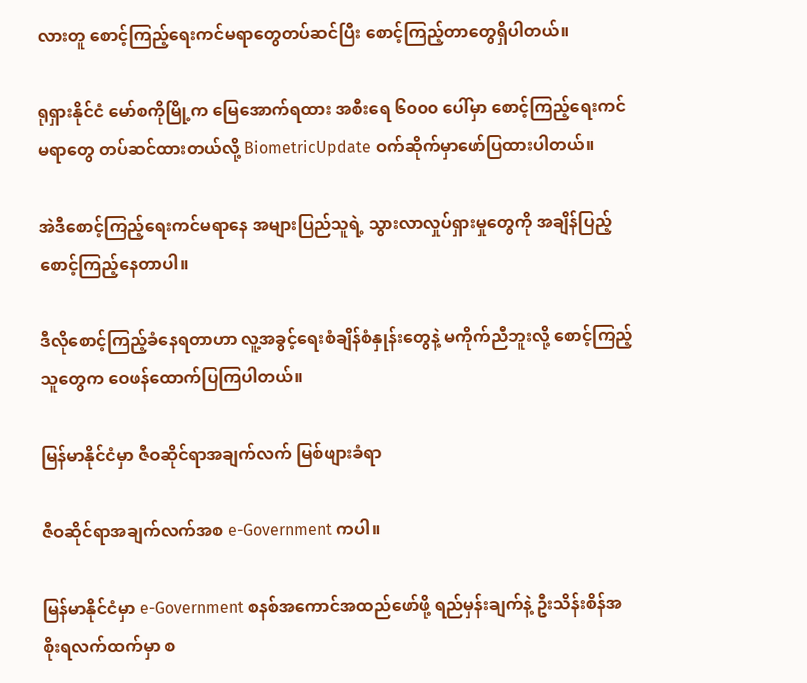လားတူ စောင့်ကြည့်ရေးကင်မရာတွေတပ်ဆင်ပြီး စောင့်ကြည့်တာတွေရှိပါတယ်။

ရုရှားနိုင်ငံ မော်စကိုမြို့က မြေအောက်ရထား အစီးရေ ၆၀၀၀ ပေါ်မှာ စောင့်ကြည့်ရေးကင်မရာတွေ တပ်ဆင်ထားတယ်လို့ BiometricUpdate ဝက်ဆိုက်မှာဖော်ပြထားပါတယ်။

အဲဒီစောင့်ကြည့်ရေးကင်မရာနေ အများပြည်သူရဲ့ သွားလာလှုပ်ရှားမှုတွေကို အချိန်ပြည့်စောင့်ကြည့်နေတာပါ။

ဒီလိုစောင့်ကြည့်ခံနေရတာဟာ လူ့အခွင့်ရေးစံချိန်စံနှုန်းတွေနဲ့ မကိုက်ညီဘူးလို့ စောင့်ကြည့်သူတွေက ဝေဖန်ထောက်ပြကြပါတယ်။

မြန်မာနိုင်ငံမှာ ဇီဝဆိုင်ရာအချက်လက် မြစ်ဖျားခံရာ

ဇီဝဆိုင်ရာအချက်လက်အစ e-Government ကပါ။

မြန်မာနိုင်ငံမှာ e-Government စနစ်အကောင်အထည်ဖော်ဖို့ ရည်မှန်းချက်နဲ့ ဦးသိန်းစိန်အစိုးရလက်ထက်မှာ စ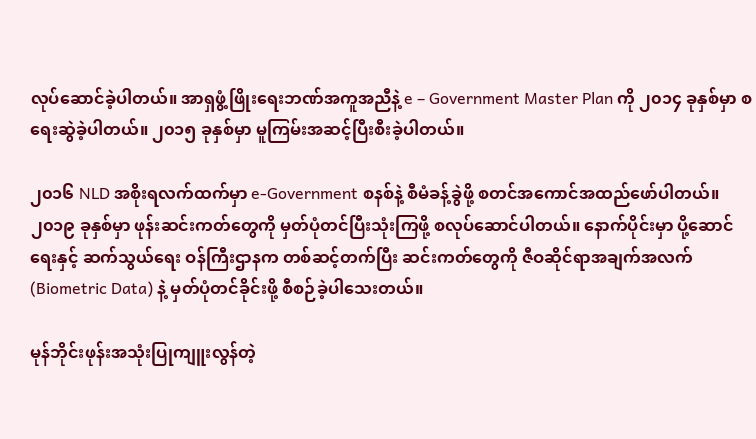လုပ်ဆောင်ခဲ့ပါတယ်။ အာရှဖွံ့ဖြိုးရေးဘဏ်အကူအညီနဲ့ e – Government Master Plan ကို ၂၀၁၄ ခုနှစ်မှာ စရေးဆွဲခဲ့ပါတယ်။ ၂၀၁၅ ခုနှစ်မှာ မူကြမ်းအဆင့်ပြီးစီးခဲ့ပါတယ်။

၂၀၁၆ NLD အစိုးရလက်ထက်မှာ e-Government စနစ်နဲ့ စီမံခန့်ခွဲဖို့ စတင်အကောင်အထည်ဖော်ပါတယ်။ ၂၀၁၉ ခုနှစ်မှာ ဖုန်းဆင်းကတ်တွေကို မှတ်ပုံတင်ပြီးသုံးကြဖို့ စလုပ်ဆောင်ပါတယ်။ နောက်ပိုင်းမှာ ပို့ဆောင်ရေးနှင့် ဆက်သွယ်ရေး ဝန်ကြီးဌာနက တစ်ဆင့်တက်ပြီး ဆင်းကတ်တွေကို ဇီဝဆိုင်ရာအချက်အလက် (Biometric Data) နဲ့ မှတ်ပုံတင်ခိုင်းဖို့ စီစဉ်ခဲ့ပါသေးတယ်။

မုန်ဘိုင်းဖုန်းအသုံးပြုကျူးလွန်တဲ့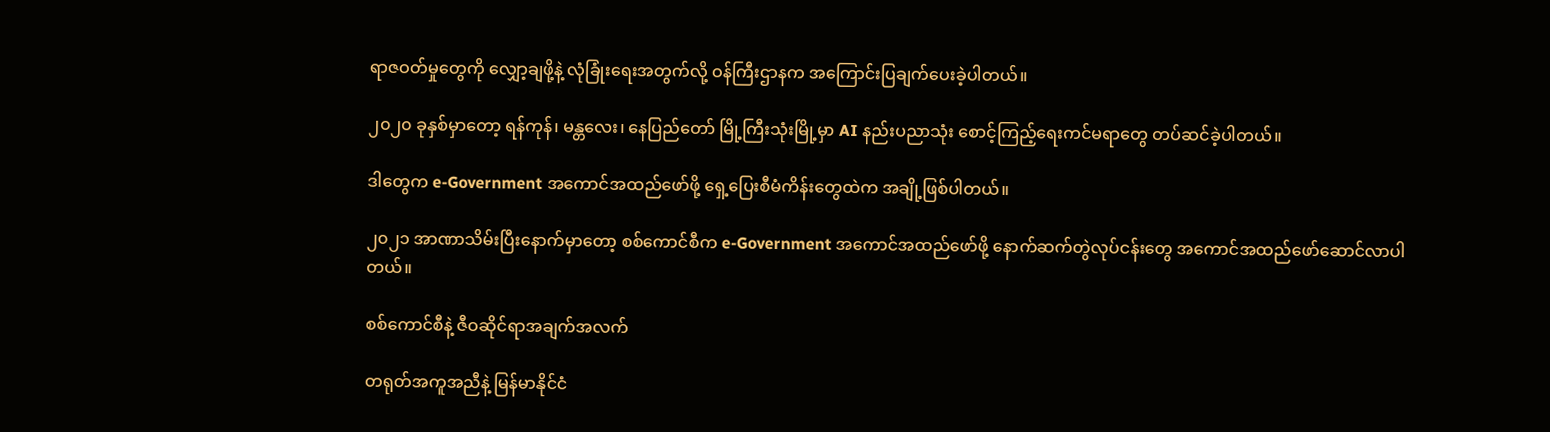ရာဇဝတ်မှုတွေကို လျှော့ချဖို့နဲ့ လုံခြုံးရေးအတွက်လို့ ဝန်ကြီးဌာနက အကြောင်းပြချက်ပေးခဲ့ပါတယ်။

၂၀၂၀ ခုနှစ်မှာတော့ ရန်ကုန်၊ မန္တလေး၊ နေပြည်တော် မြို့ကြီးသုံးမြို့မှာ AI နည်းပညာသုံး စောင့်ကြည့်ရေးကင်မရာတွေ တပ်ဆင်ခဲ့ပါတယ်။

ဒါတွေက e-Government အကောင်အထည်ဖော်ဖို့ ရှေ့ပြေးစီမံကိန်းတွေထဲက အချို့ဖြစ်ပါတယ်။

၂၀၂၁ အာဏာသိမ်းပြီးနောက်မှာတော့ စစ်ကောင်စီက e-Government အကောင်အထည်ဖော်ဖို့ နောက်ဆက်တွဲလုပ်ငန်းတွေ အကောင်အထည်ဖော်ဆောင်လာပါတယ်။

စစ်ကောင်စီနဲ့ ဇီဝဆိုင်ရာအချက်အလက်

တရုတ်အကူအညီနဲ့ မြန်မာနိုင်ငံ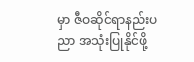မှာ ဇီဝဆိုင်ရာနည်းပညာ အသုံးပြုနိုင်ဖို့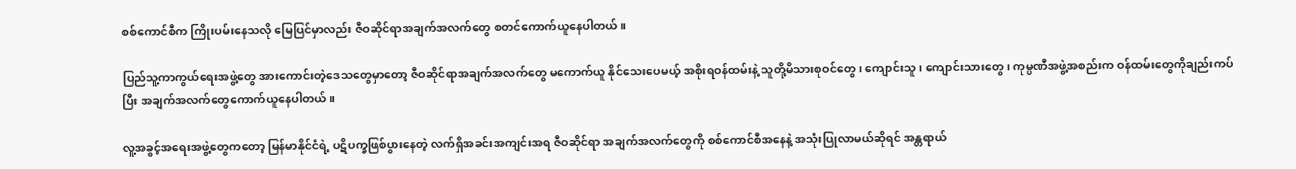စစ်ကောင်စီက ကြိုးပမ်းနေသလို မြေပြင်မှာလည်း ဇီဝဆိုင်ရာအချက်အလက်တွေ စတင်ကောက်ယူနေပါတယ်။

ပြည်သူ့ကာကွယ်ရေးအဖွဲ့တွေ အားကောင်းတဲ့ဒေသတွေမှာတော့ ဇီဝဆိုင်ရာအချက်အလက်တွေ မကောက်ယူ နိုင်သေးပေမယ့် အစိုးရဝန်ထမ်းနဲ့ သူတို့မိသားစုဝင်တွေ၊ ကျောင်းသူ၊ ကျောင်းသားတွေ၊ ကုမ္ပဏီအဖွဲ့အစည်းက ဝန်ထမ်းတွေကိုချည်းကပ်ပြီး အချက်အလက်တွေကောက်ယူနေပါတယ်။

လူ့အခွင့်အရေးအဖွဲ့တွေကတော့ မြန်မာနိုင်ငံရဲ့ ပဋိပက္ခဖြစ်ပွားနေတဲ့ လက်ရှိအခင်းအကျင်းအရ ဇီဝဆိုင်ရာ အချက်အလက်တွေကို စစ်ကောင်စီအနေနဲ့ အသုံးပြုလာမယ်ဆိုရင် အန္တရာယ်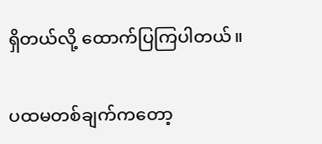ရှိတယ်လို့ ထောက်ပြကြပါတယ်။

ပထမတစ်ချက်ကတော့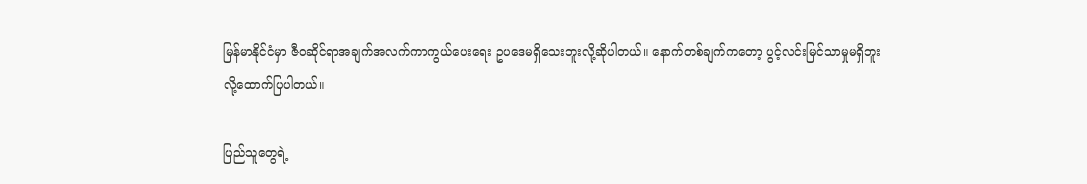မြန်မာနိုင်ငံမှာ ဇီဝဆိုင်ရာအချက်အလက်ကာကွယ်ပေးရေး ဥပဒေမရှိသေးဘူးလို့ဆိုပါတယ်။ နောက်တစ်ချက်ကတော့ ပွင့်လင်းမြင်သာမှုမရှိဘူးလို့ထောက်ပြပါတယ်။

ပြည်သူတွေရဲ့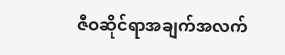ဇီဝဆိုင်ရာအချက်အလက်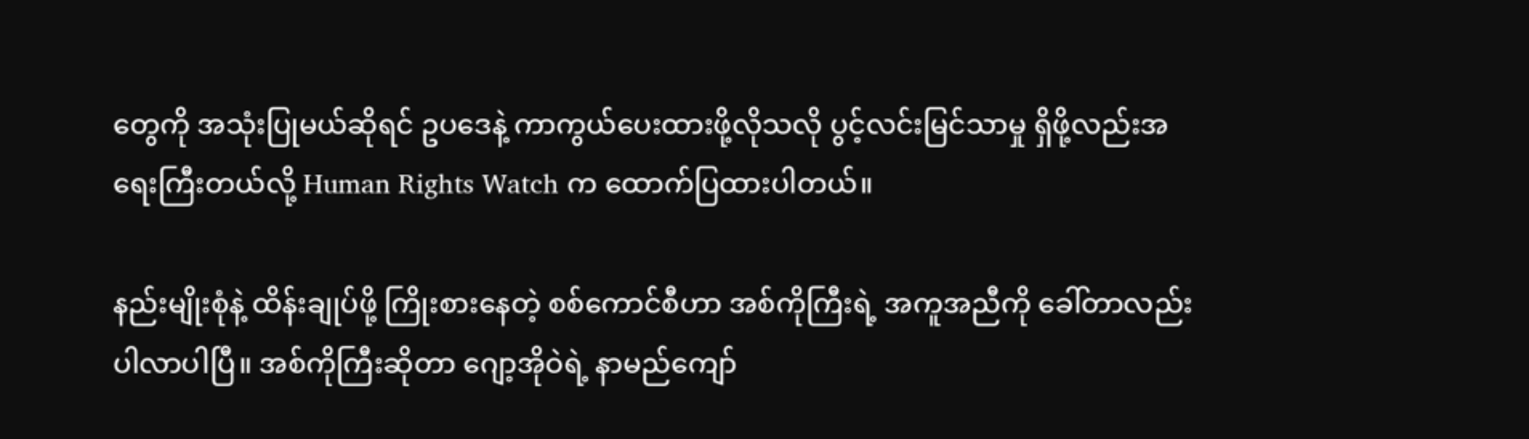တွေကို အသုံးပြုမယ်ဆိုရင် ဥပဒေနဲ့ ကာကွယ်ပေးထားဖို့လိုသလို ပွင့်လင်းမြင်သာမှု ရှိဖို့လည်းအရေးကြီးတယ်လို့ Human Rights Watch က ထောက်ပြထားပါတယ်။

နည်းမျိုးစုံနဲ့ ထိန်းချုပ်ဖို့ ကြိုးစားနေတဲ့ စစ်ကောင်စီဟာ အစ်ကိုကြီးရဲ့ အကူအညီကို ခေါ်တာလည်း ပါလာပါပြီ။ အစ်ကိုကြီးဆိုတာ ဂျော့အိုဝဲရဲ့ နာမည်ကျော်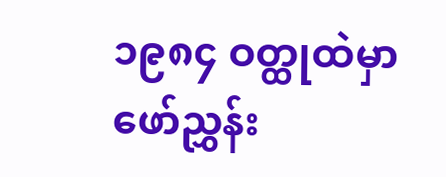၁၉၈၄ ဝတ္ထုထဲမှာ ဖော်ညွှန်း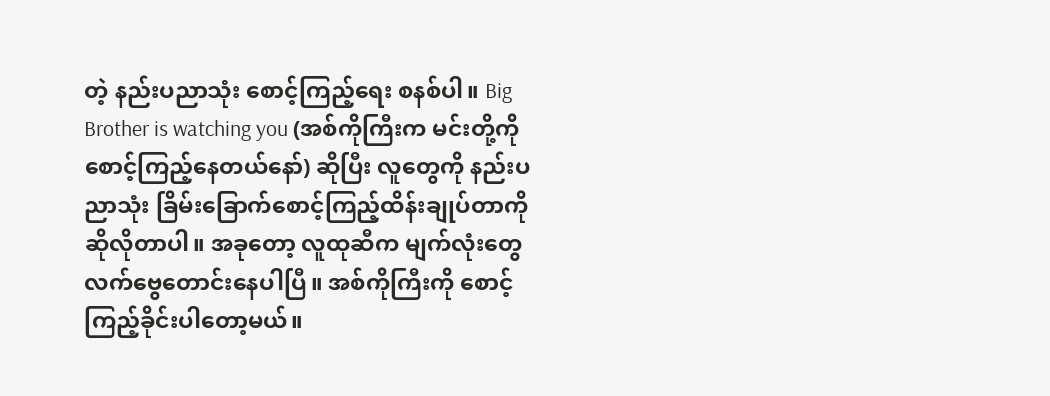တဲ့ နည်းပညာသုံး စောင့်ကြည့်ရေး စနစ်ပါ။ Big Brother is watching you (အစ်ကိုကြီးက မင်းတို့ကို စောင့်ကြည့်နေတယ်နော်) ဆိုပြီး လူတွေကို နည်းပညာသုံး ခြိမ်းခြောက်စောင့်ကြည့်ထိန်းချုပ်တာကို ဆိုလိုတာပါ။ အခုတော့ လူထုဆီက မျက်လုံးတွေ လက်ဗွေတောင်းနေပါပြီ။ အစ်ကိုကြီးကို စောင့်ကြည့်ခိုင်းပါတော့မယ်။